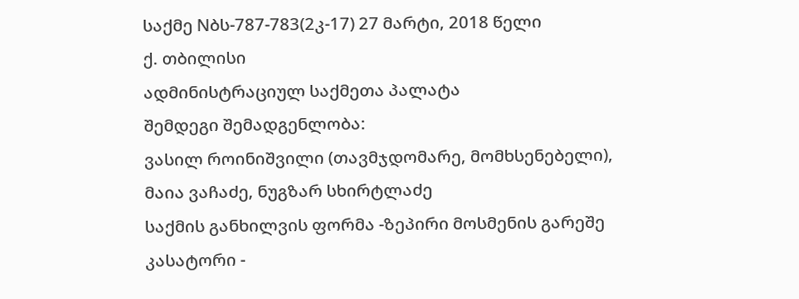საქმე Nბს-787-783(2კ-17) 27 მარტი, 2018 წელი
ქ. თბილისი
ადმინისტრაციულ საქმეთა პალატა
შემდეგი შემადგენლობა:
ვასილ როინიშვილი (თავმჯდომარე, მომხსენებელი),
მაია ვაჩაძე, ნუგზარ სხირტლაძე
საქმის განხილვის ფორმა -ზეპირი მოსმენის გარეშე
კასატორი -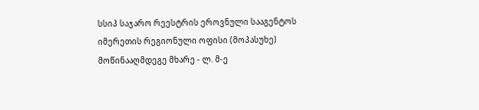სსიპ საჯარო რეესტრის ეროვნული სააგენტოს იმერეთის რეგიონული ოფისი (მოპასუხე)
მოწინააღმდეგე მხარე - ლ. მ-ე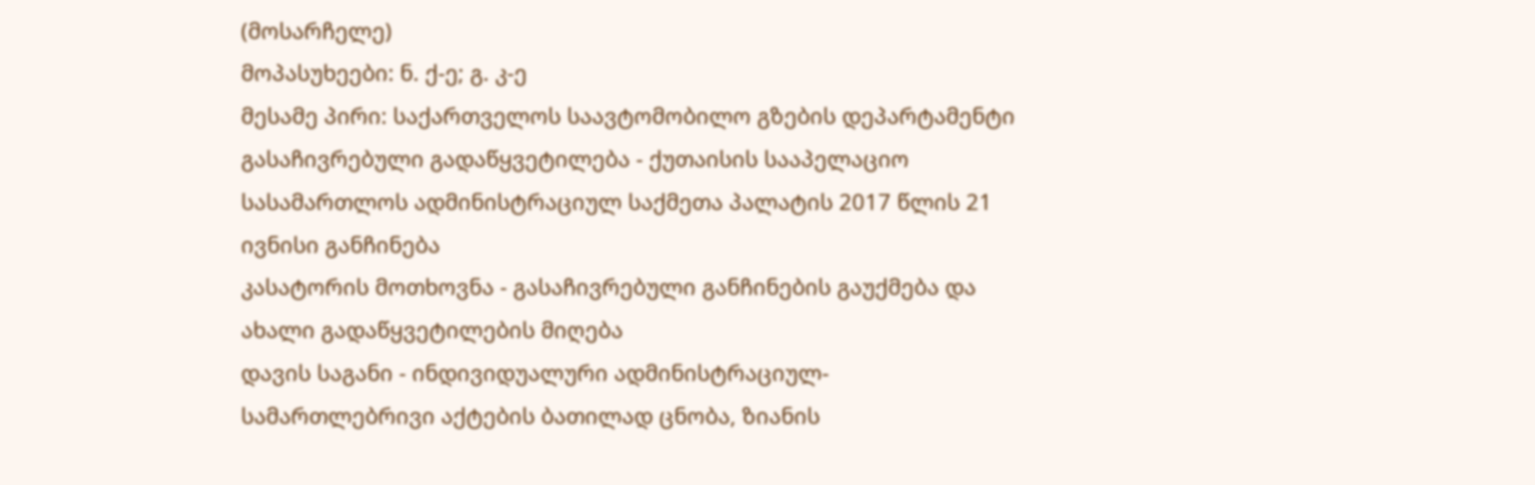(მოსარჩელე)
მოპასუხეები: ნ. ქ-ე; გ. კ-ე
მესამე პირი: საქართველოს საავტომობილო გზების დეპარტამენტი
გასაჩივრებული გადაწყვეტილება - ქუთაისის სააპელაციო სასამართლოს ადმინისტრაციულ საქმეთა პალატის 2017 წლის 21 ივნისი განჩინება
კასატორის მოთხოვნა - გასაჩივრებული განჩინების გაუქმება და ახალი გადაწყვეტილების მიღება
დავის საგანი - ინდივიდუალური ადმინისტრაციულ-სამართლებრივი აქტების ბათილად ცნობა, ზიანის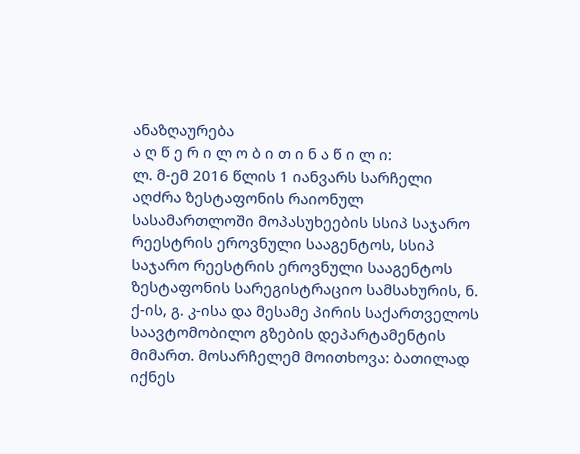ანაზღაურება
ა ღ წ ე რ ი ლ ო ბ ი თ ი ნ ა წ ი ლ ი:
ლ. მ-ემ 2016 წლის 1 იანვარს სარჩელი აღძრა ზესტაფონის რაიონულ სასამართლოში მოპასუხეების სსიპ საჯარო რეესტრის ეროვნული სააგენტოს, სსიპ საჯარო რეესტრის ეროვნული სააგენტოს ზესტაფონის სარეგისტრაციო სამსახურის, ნ. ქ-ის, გ. კ-ისა და მესამე პირის საქართველოს საავტომობილო გზების დეპარტამენტის მიმართ. მოსარჩელემ მოითხოვა: ბათილად იქნეს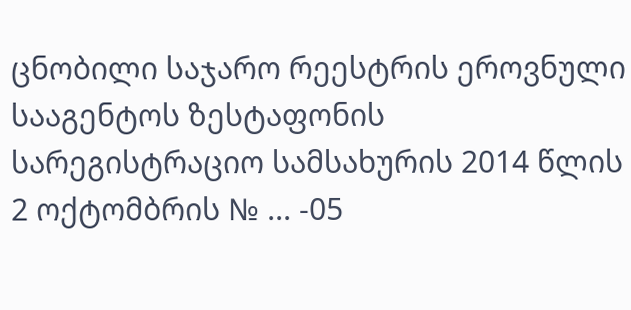ცნობილი საჯარო რეესტრის ეროვნული სააგენტოს ზესტაფონის სარეგისტრაციო სამსახურის 2014 წლის 2 ოქტომბრის № ... -05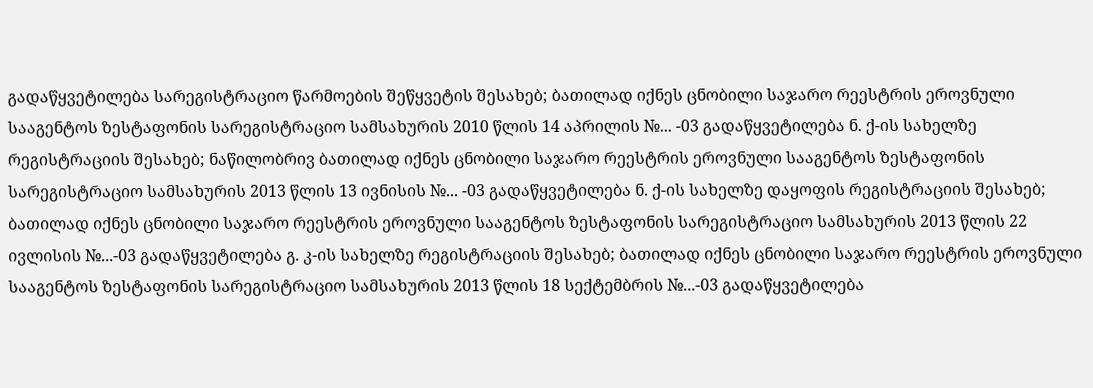გადაწყვეტილება სარეგისტრაციო წარმოების შეწყვეტის შესახებ; ბათილად იქნეს ცნობილი საჯარო რეესტრის ეროვნული სააგენტოს ზესტაფონის სარეგისტრაციო სამსახურის 2010 წლის 14 აპრილის №... -03 გადაწყვეტილება ნ. ქ-ის სახელზე რეგისტრაციის შესახებ; ნაწილობრივ ბათილად იქნეს ცნობილი საჯარო რეესტრის ეროვნული სააგენტოს ზესტაფონის სარეგისტრაციო სამსახურის 2013 წლის 13 ივნისის №... -03 გადაწყვეტილება ნ. ქ-ის სახელზე დაყოფის რეგისტრაციის შესახებ; ბათილად იქნეს ცნობილი საჯარო რეესტრის ეროვნული სააგენტოს ზესტაფონის სარეგისტრაციო სამსახურის 2013 წლის 22 ივლისის №...-03 გადაწყვეტილება გ. კ-ის სახელზე რეგისტრაციის შესახებ; ბათილად იქნეს ცნობილი საჯარო რეესტრის ეროვნული სააგენტოს ზესტაფონის სარეგისტრაციო სამსახურის 2013 წლის 18 სექტემბრის №...-03 გადაწყვეტილება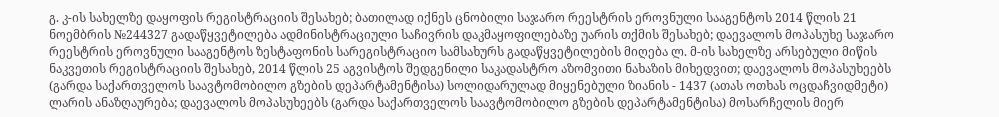გ. კ-ის სახელზე დაყოფის რეგისტრაციის შესახებ; ბათილად იქნეს ცნობილი საჯარო რეესტრის ეროვნული სააგენტოს 2014 წლის 21 ნოემბრის №244327 გადაწყვეტილება ადმინისტრაციული საჩივრის დაკმაყოფილებაზე უარის თქმის შესახებ; დაევალოს მოპასუხე საჯარო რეესტრის ეროვნული სააგენტოს ზესტაფონის სარეგისტრაციო სამსახურს გადაწყვეტილების მიღება ლ. მ-ის სახელზე არსებული მიწის ნაკვეთის რეგისტრაციის შესახებ, 2014 წლის 25 აგვისტოს შედგენილი საკადასტრო აზომვითი ნახაზის მიხედვით; დაევალოს მოპასუხეებს (გარდა საქართველოს საავტომობილო გზების დეპარტამენტისა) სოლიდარულად მიყენებული ზიანის - 1437 (ათას ოთხას ოცდაჩვიდმეტი) ლარის ანაზღაურება; დაევალოს მოპასუხეებს (გარდა საქართველოს საავტომობილო გზების დეპარტამენტისა) მოსარჩელის მიერ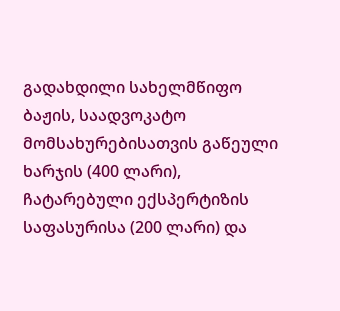გადახდილი სახელმწიფო ბაჟის, საადვოკატო მომსახურებისათვის გაწეული ხარჯის (400 ლარი), ჩატარებული ექსპერტიზის საფასურისა (200 ლარი) და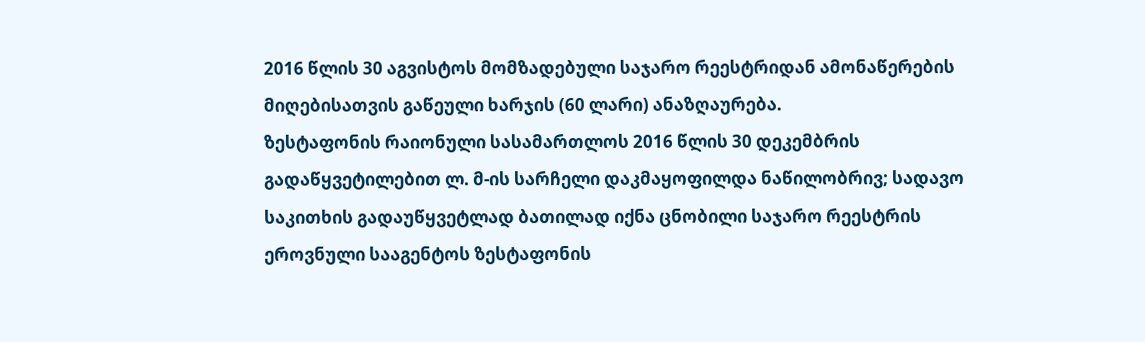2016 წლის 30 აგვისტოს მომზადებული საჯარო რეესტრიდან ამონაწერების მიღებისათვის გაწეული ხარჯის (60 ლარი) ანაზღაურება.
ზესტაფონის რაიონული სასამართლოს 2016 წლის 30 დეკემბრის გადაწყვეტილებით ლ. მ-ის სარჩელი დაკმაყოფილდა ნაწილობრივ; სადავო საკითხის გადაუწყვეტლად ბათილად იქნა ცნობილი საჯარო რეესტრის ეროვნული სააგენტოს ზესტაფონის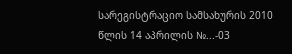სარეგისტრაციო სამსახურის 2010 წლის 14 აპრილის №...-03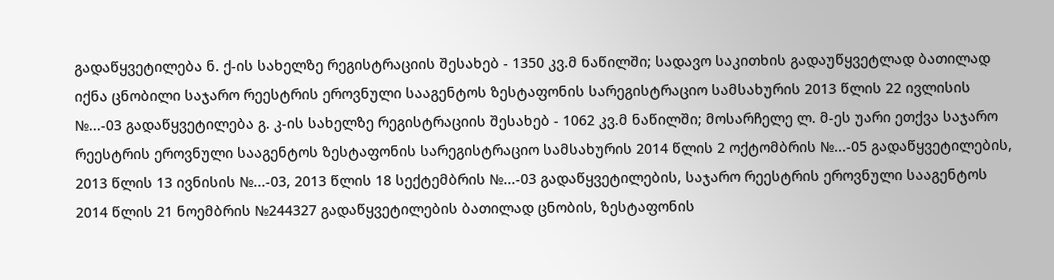გადაწყვეტილება ნ. ქ-ის სახელზე რეგისტრაციის შესახებ - 1350 კვ.მ ნაწილში; სადავო საკითხის გადაუწყვეტლად ბათილად იქნა ცნობილი საჯარო რეესტრის ეროვნული სააგენტოს ზესტაფონის სარეგისტრაციო სამსახურის 2013 წლის 22 ივლისის №...-03 გადაწყვეტილება გ. კ-ის სახელზე რეგისტრაციის შესახებ - 1062 კვ.მ ნაწილში; მოსარჩელე ლ. მ-ეს უარი ეთქვა საჯარო რეესტრის ეროვნული სააგენტოს ზესტაფონის სარეგისტრაციო სამსახურის 2014 წლის 2 ოქტომბრის №...-05 გადაწყვეტილების, 2013 წლის 13 ივნისის №...-03, 2013 წლის 18 სექტემბრის №...-03 გადაწყვეტილების, საჯარო რეესტრის ეროვნული სააგენტოს 2014 წლის 21 ნოემბრის №244327 გადაწყვეტილების ბათილად ცნობის, ზესტაფონის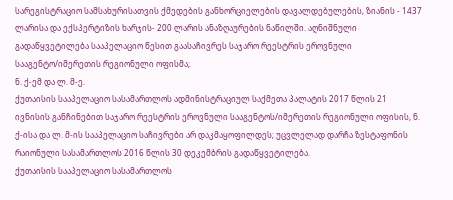სარეგისტრაციო სამსახურისათვის ქმედების განხორციელების დავალდებულების, ზიანის - 1437 ლარისა და ექსპერტიზის ხარჯის- 200 ლარის ანაზღაურების ნაწილში. აღნიშნული გადაწყვეტილება სააპელაციო წესით გაასაჩივრეს საჯარო რეესტრის ეროვნული სააგენტო/იმერეთის რეგიონული ოფისმა;
ნ. ქ-ემ და ლ. მ-ე.
ქუთაისის სააპელაციო სასამართლოს ადმინისტრაციულ საქმეთა პალატის 2017 წლის 21 ივნისის განჩინებით საჯარო რეესტრის ეროვნული სააგენტოს/იმერეთის რეგიონული ოფისის, ნ. ქ-ისა და ლ. მ-ის სააპელაციო საჩივრები არ დაკმაყოფილდეს; უცვლელად დარჩა ზესტაფონის რაიონული სასამართლოს 2016 წლის 30 დეკემბრის გადაწყვეტილება.
ქუთაისის სააპელაციო სასამართლოს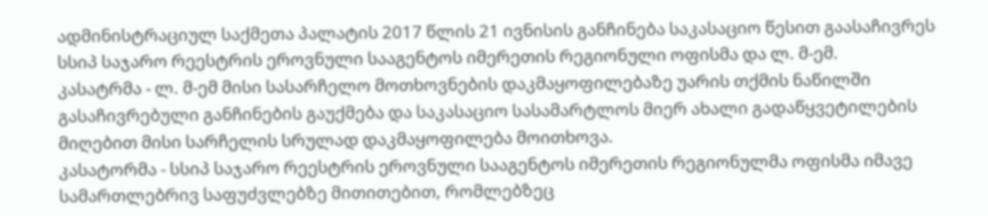ადმინისტრაციულ საქმეთა პალატის 2017 წლის 21 ივნისის განჩინება საკასაციო წესით გაასაჩივრეს სსიპ საჯარო რეესტრის ეროვნული სააგენტოს იმერეთის რეგიონული ოფისმა და ლ. მ-ემ.
კასატრმა - ლ. მ-ემ მისი სასარჩელო მოთხოვნების დაკმაყოფილებაზე უარის თქმის ნაწილში გასაჩივრებული განჩინების გაუქმება და საკასაციო სასამარტლოს მიერ ახალი გადაწყვეტილების მიღებით მისი სარჩელის სრულად დაკმაყოფილება მოითხოვა.
კასატორმა - სსიპ საჯარო რეესტრის ეროვნული სააგენტოს იმერეთის რეგიონულმა ოფისმა იმავე სამართლებრივ საფუძვლებზე მითითებით, რომლებზეც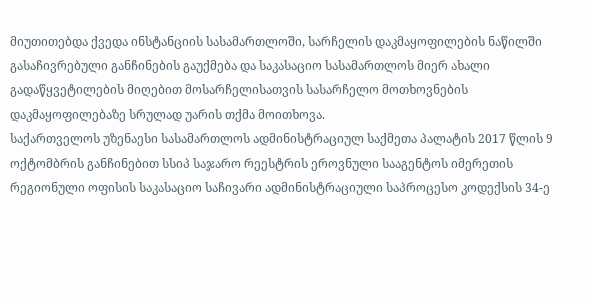მიუთითებდა ქვედა ინსტანციის სასამართლოში, სარჩელის დაკმაყოფილების ნაწილში გასაჩივრებული განჩინების გაუქმება და საკასაციო სასამართლოს მიერ ახალი გადაწყვეტილების მიღებით მოსარჩელისათვის სასარჩელო მოთხოვნების დაკმაყოფილებაზე სრულად უარის თქმა მოითხოვა.
საქართველოს უზენაესი სასამართლოს ადმინისტრაციულ საქმეთა პალატის 2017 წლის 9 ოქტომბრის განჩინებით სსიპ საჯარო რეესტრის ეროვნული სააგენტოს იმერეთის რეგიონული ოფისის საკასაციო საჩივარი ადმინისტრაციული საპროცესო კოდექსის 34-ე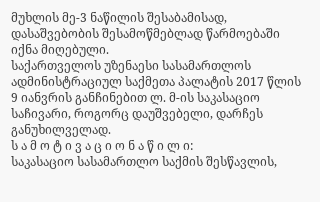მუხლის მე-3 ნაწილის შესაბამისად, დასაშვებობის შესამოწმებლად წარმოებაში იქნა მიღებული.
საქართველოს უზენაესი სასამართლოს ადმინისტრაციულ საქმეთა პალატის 2017 წლის 9 იანვრის განჩინებით ლ. მ-ის საკასაციო საჩივარი, როგორც დაუშვებელი, დარჩეს განუხილველად.
ს ა მ ო ტ ი ვ ა ც ი ო ნ ა წ ი ლ ი:
საკასაციო სასამართლო საქმის შესწავლის,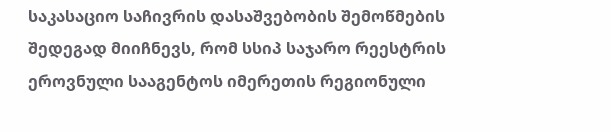საკასაციო საჩივრის დასაშვებობის შემოწმების შედეგად მიიჩნევს, რომ სსიპ საჯარო რეესტრის ეროვნული სააგენტოს იმერეთის რეგიონული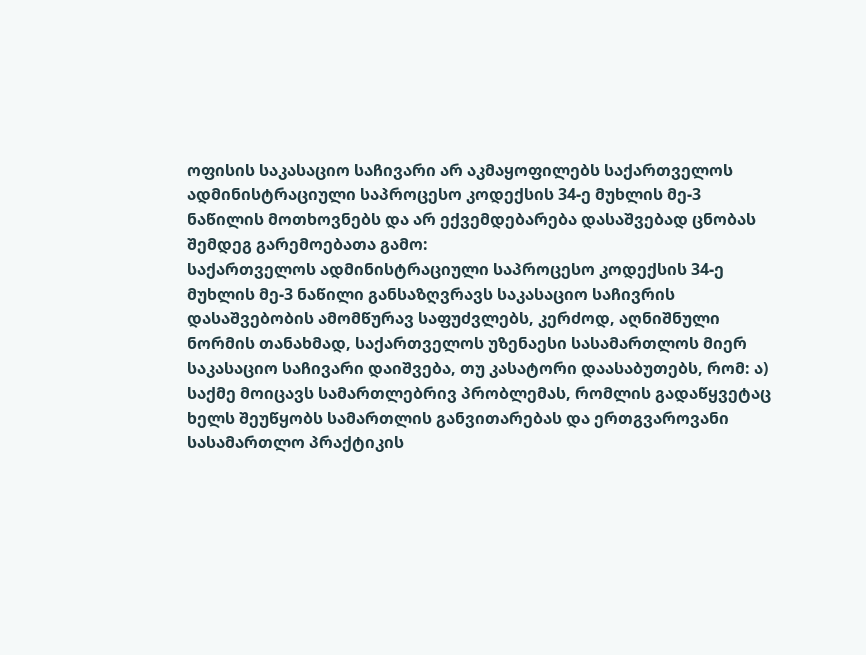ოფისის საკასაციო საჩივარი არ აკმაყოფილებს საქართველოს ადმინისტრაციული საპროცესო კოდექსის 34-ე მუხლის მე-3 ნაწილის მოთხოვნებს და არ ექვემდებარება დასაშვებად ცნობას შემდეგ გარემოებათა გამო:
საქართველოს ადმინისტრაციული საპროცესო კოდექსის 34-ე მუხლის მე-3 ნაწილი განსაზღვრავს საკასაციო საჩივრის დასაშვებობის ამომწურავ საფუძვლებს, კერძოდ, აღნიშნული ნორმის თანახმად, საქართველოს უზენაესი სასამართლოს მიერ საკასაციო საჩივარი დაიშვება, თუ კასატორი დაასაბუთებს, რომ: ა) საქმე მოიცავს სამართლებრივ პრობლემას, რომლის გადაწყვეტაც ხელს შეუწყობს სამართლის განვითარებას და ერთგვაროვანი სასამართლო პრაქტიკის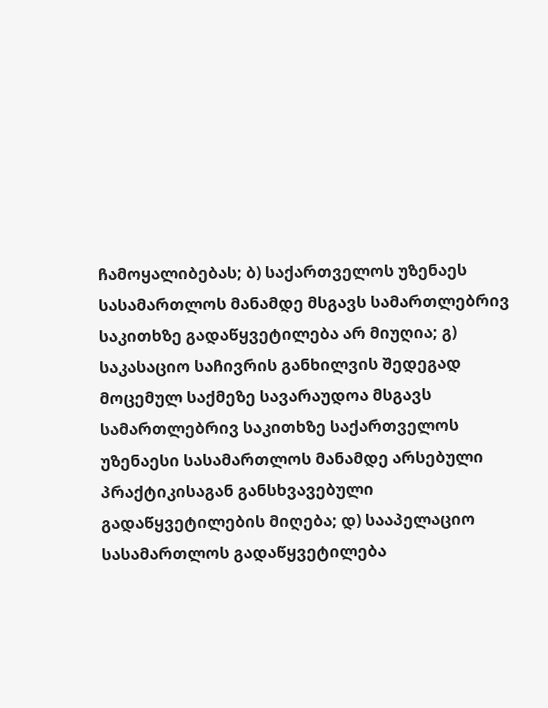ჩამოყალიბებას; ბ) საქართველოს უზენაეს სასამართლოს მანამდე მსგავს სამართლებრივ საკითხზე გადაწყვეტილება არ მიუღია; გ) საკასაციო საჩივრის განხილვის შედეგად მოცემულ საქმეზე სავარაუდოა მსგავს სამართლებრივ საკითხზე საქართველოს უზენაესი სასამართლოს მანამდე არსებული პრაქტიკისაგან განსხვავებული გადაწყვეტილების მიღება; დ) სააპელაციო სასამართლოს გადაწყვეტილება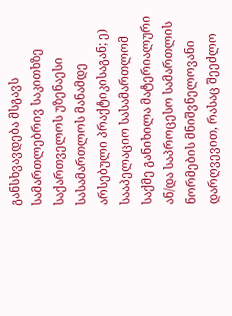განსხვავდება მსგავს სამართლებრივ საკითხზე საქართველოს უზენაესი სასამართლოს მანამდე არსებული პრაქტიკისაგან; ე) სააპელაციო სასამართლომ საქმე განიხილა მატერიალური ან/და საპროცესო სამართლის ნორმების მნიშვნელოვანი დარღვევით, რასაც შეეძლო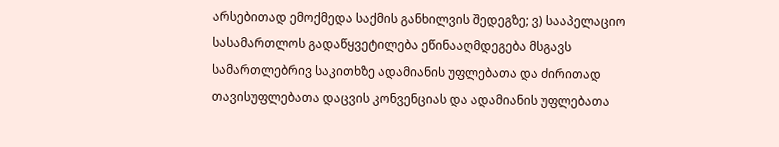არსებითად ემოქმედა საქმის განხილვის შედეგზე; ვ) სააპელაციო სასამართლოს გადაწყვეტილება ეწინააღმდეგება მსგავს სამართლებრივ საკითხზე ადამიანის უფლებათა და ძირითად თავისუფლებათა დაცვის კონვენციას და ადამიანის უფლებათა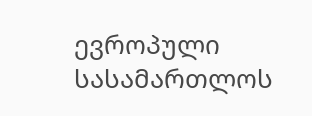ევროპული სასამართლოს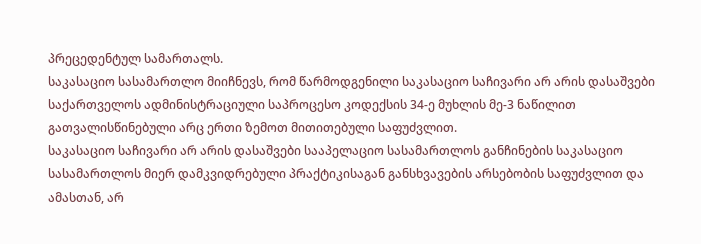პრეცედენტულ სამართალს.
საკასაციო სასამართლო მიიჩნევს, რომ წარმოდგენილი საკასაციო საჩივარი არ არის დასაშვები საქართველოს ადმინისტრაციული საპროცესო კოდექსის 34-ე მუხლის მე-3 ნაწილით გათვალისწინებული არც ერთი ზემოთ მითითებული საფუძვლით.
საკასაციო საჩივარი არ არის დასაშვები სააპელაციო სასამართლოს განჩინების საკასაციო სასამართლოს მიერ დამკვიდრებული პრაქტიკისაგან განსხვავების არსებობის საფუძვლით და ამასთან, არ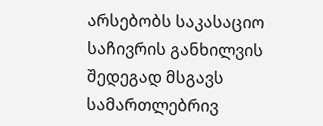არსებობს საკასაციო საჩივრის განხილვის შედეგად მსგავს სამართლებრივ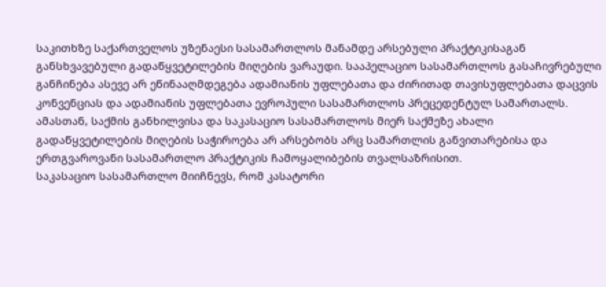საკითხზე საქართველოს უზენაესი სასამართლოს მანამდე არსებული პრაქტიკისაგან განსხვავებული გადაწყვეტილების მიღების ვარაუდი. სააპელაციო სასამართლოს გასაჩივრებული განჩინება ასევე არ ეწინააღმდეგება ადამიანის უფლებათა და ძირითად თავისუფლებათა დაცვის კონვენციას და ადამიანის უფლებათა ევროპული სასამართლოს პრეცედენტულ სამართალს. ამასთან, საქმის განხილვისა და საკასაციო სასამართლოს მიერ საქმეზე ახალი გადაწყვეტილების მიღების საჭიროება არ არსებობს არც სამართლის განვითარებისა და ერთგვაროვანი სასამართლო პრაქტიკის ჩამოყალიბების თვალსაზრისით.
საკასაციო სასამართლო მიიჩნევს, რომ კასატორი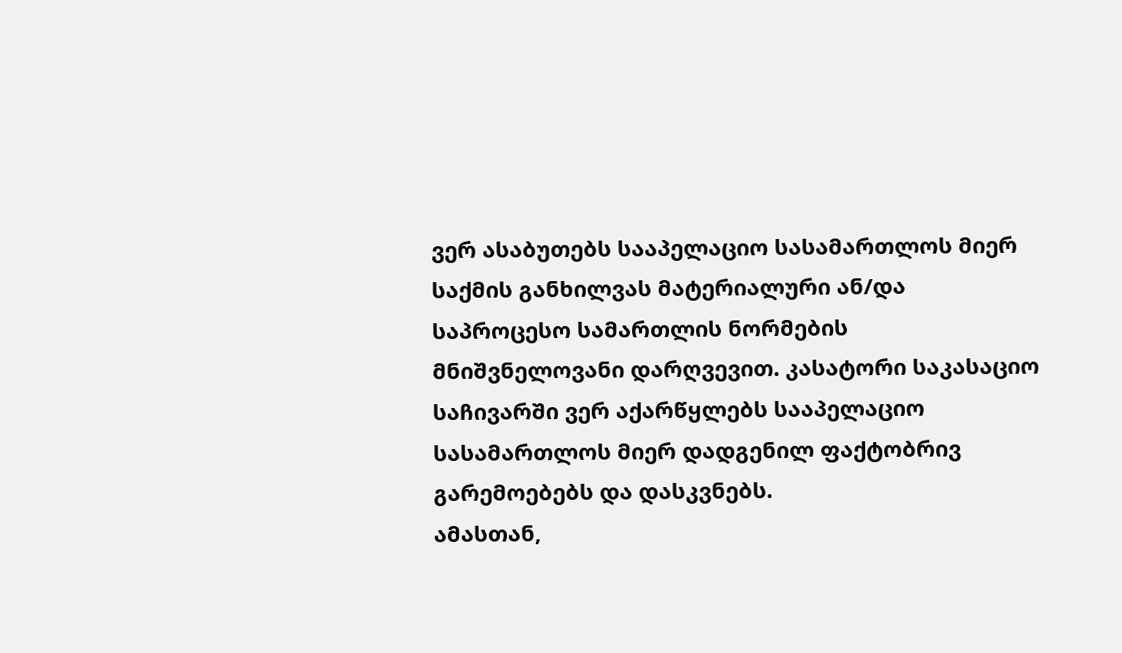ვერ ასაბუთებს სააპელაციო სასამართლოს მიერ საქმის განხილვას მატერიალური ან/და საპროცესო სამართლის ნორმების მნიშვნელოვანი დარღვევით. კასატორი საკასაციო საჩივარში ვერ აქარწყლებს სააპელაციო სასამართლოს მიერ დადგენილ ფაქტობრივ გარემოებებს და დასკვნებს.
ამასთან,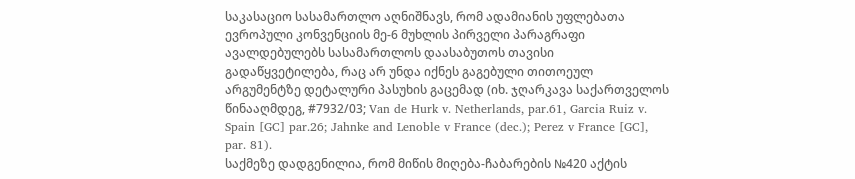საკასაციო სასამართლო აღნიშნავს, რომ ადამიანის უფლებათა ევროპული კონვენციის მე-6 მუხლის პირველი პარაგრაფი ავალდებულებს სასამართლოს დაასაბუთოს თავისი გადაწყვეტილება, რაც არ უნდა იქნეს გაგებული თითოეულ არგუმენტზე დეტალური პასუხის გაცემად (იხ. ჯღარკავა საქართველოს წინააღმდეგ, #7932/03; Van de Hurk v. Netherlands, par.61, Garcia Ruiz v. Spain [GC] par.26; Jahnke and Lenoble v France (dec.); Perez v France [GC], par. 81).
საქმეზე დადგენილია, რომ მიწის მიღება-ჩაბარების №420 აქტის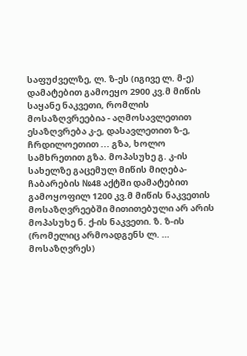საფუძველზე, ლ. ზ-ეს (იგივე ლ. მ-ე) დამატებით გამოეყო 2900 კვ.მ მიწის საყანე ნაკვეთი, რომლის მოსაზღვრეებია - აღმოსავლეთით ესაზღვრება კ-ე, დასავლეთით ზ-ე, ჩრდილოეთით ... გზა, ხოლო სამხრეთით გზა. მოპასუხე გ. კ-ის სახელზე გაცემულ მიწის მიღება-ჩაბარების №48 აქტში დამატებით გამოყოფილ 1200 კვ.მ მიწის ნაკვეთის მოსაზღვრეებში მითითებული არ არის მოპასუხე ნ. ქ-ის ნაკვეთი. ზ. ზ-ის (რომელიც არმოადგენს ლ. … მოსაზღვრეს)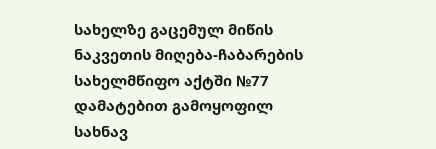სახელზე გაცემულ მიწის ნაკვეთის მიღება-ჩაბარების სახელმწიფო აქტში №77 დამატებით გამოყოფილ სახნავ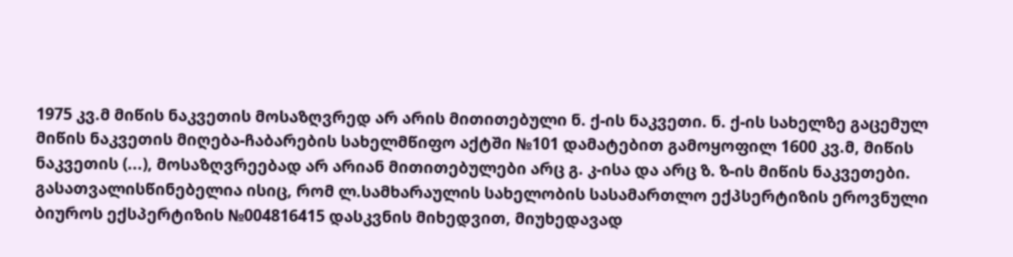1975 კვ.მ მიწის ნაკვეთის მოსაზღვრედ არ არის მითითებული ნ. ქ-ის ნაკვეთი. ნ. ქ-ის სახელზე გაცემულ მიწის ნაკვეთის მიღება-ჩაბარების სახელმწიფო აქტში №101 დამატებით გამოყოფილ 1600 კვ.მ, მიწის ნაკვეთის (...), მოსაზღვრეებად არ არიან მითითებულები არც გ. კ-ისა და არც ზ. ზ-ის მიწის ნაკვეთები. გასათვალისწინებელია ისიც, რომ ლ.სამხარაულის სახელობის სასამართლო ექპსერტიზის ეროვნული ბიუროს ექსპერტიზის №004816415 დასკვნის მიხედვით, მიუხედავად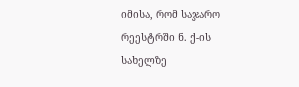იმისა, რომ საჯარო რეესტრში ნ. ქ-ის სახელზე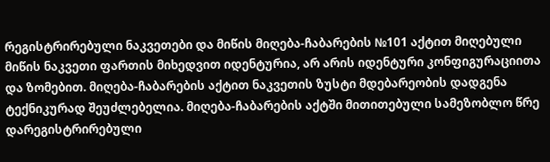რეგისტრირებული ნაკვეთები და მიწის მიღება-ჩაბარების №101 აქტით მიღებული მიწის ნაკვეთი ფართის მიხედვით იდენტურია, არ არის იდენტური კონფიგურაციითა და ზომებით. მიღება-ჩაბარების აქტით ნაკვეთის ზუსტი მდებარეობის დადგენა ტექნიკურად შეუძლებელია. მიღება-ჩაბარების აქტში მითითებული სამეზობლო წრე დარეგისტრირებული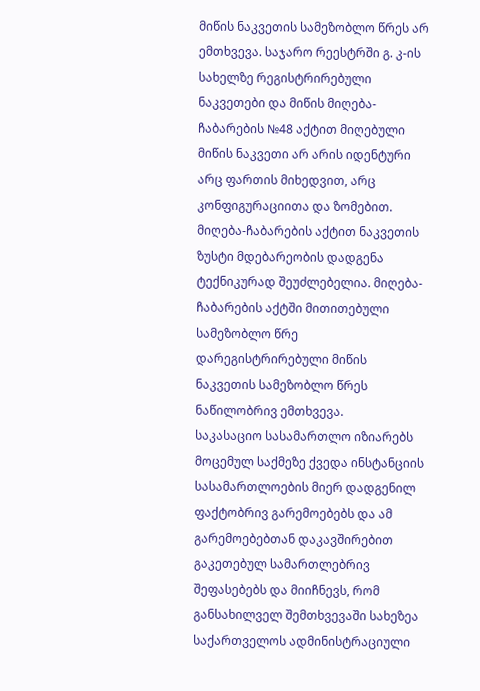მიწის ნაკვეთის სამეზობლო წრეს არ ემთხვევა. საჯარო რეესტრში გ. კ-ის სახელზე რეგისტრირებული ნაკვეთები და მიწის მიღება-ჩაბარების №48 აქტით მიღებული მიწის ნაკვეთი არ არის იდენტური არც ფართის მიხედვით, არც კონფიგურაციითა და ზომებით. მიღება-ჩაბარების აქტით ნაკვეთის ზუსტი მდებარეობის დადგენა ტექნიკურად შეუძლებელია. მიღება-ჩაბარების აქტში მითითებული სამეზობლო წრე დარეგისტრირებული მიწის ნაკვეთის სამეზობლო წრეს ნაწილობრივ ემთხვევა.
საკასაციო სასამართლო იზიარებს მოცემულ საქმეზე ქვედა ინსტანციის სასამართლოების მიერ დადგენილ ფაქტობრივ გარემოებებს და ამ გარემოებებთან დაკავშირებით გაკეთებულ სამართლებრივ შეფასებებს და მიიჩნევს, რომ განსახილველ შემთხვევაში სახეზეა საქართველოს ადმინისტრაციული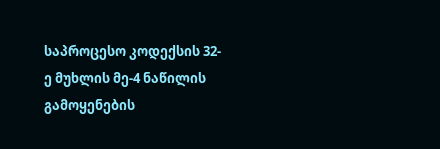საპროცესო კოდექსის 32-ე მუხლის მე-4 ნაწილის გამოყენების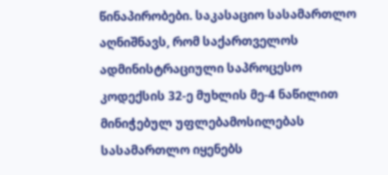წინაპირობები. საკასაციო სასამართლო აღნიშნავს, რომ საქართველოს ადმინისტრაციული საპროცესო კოდექსის 32-ე მუხლის მე-4 ნაწილით მინიჭებულ უფლებამოსილებას სასამართლო იყენებს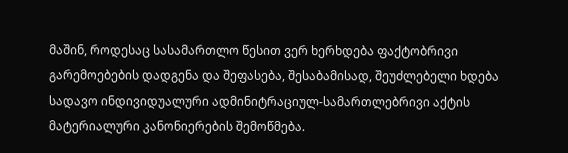მაშინ, როდესაც სასამართლო წესით ვერ ხერხდება ფაქტობრივი გარემოებების დადგენა და შეფასება, შესაბამისად, შეუძლებელი ხდება სადავო ინდივიდუალური ადმინიტრაციულ-სამართლებრივი აქტის მატერიალური კანონიერების შემოწმება.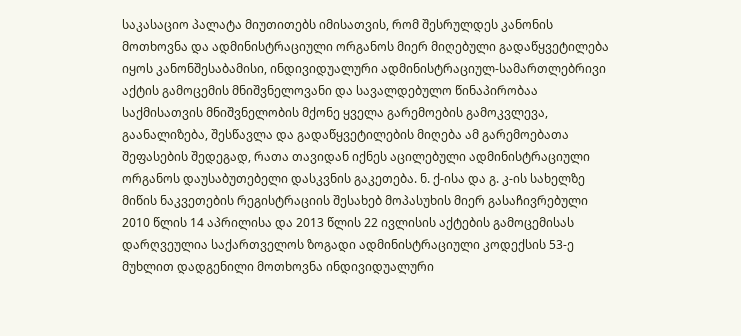საკასაციო პალატა მიუთითებს იმისათვის, რომ შესრულდეს კანონის მოთხოვნა და ადმინისტრაციული ორგანოს მიერ მიღებული გადაწყვეტილება იყოს კანონშესაბამისი, ინდივიდუალური ადმინისტრაციულ-სამართლებრივი აქტის გამოცემის მნიშვნელოვანი და სავალდებულო წინაპირობაა საქმისათვის მნიშვნელობის მქონე ყველა გარემოების გამოკვლევა, გაანალიზება, შესწავლა და გადაწყვეტილების მიღება ამ გარემოებათა შეფასების შედეგად, რათა თავიდან იქნეს აცილებული ადმინისტრაციული ორგანოს დაუსაბუთებელი დასკვნის გაკეთება. ნ. ქ-ისა და გ. კ-ის სახელზე მიწის ნაკვეთების რეგისტრაციის შესახებ მოპასუხის მიერ გასაჩივრებული 2010 წლის 14 აპრილისა და 2013 წლის 22 ივლისის აქტების გამოცემისას დარღვეულია საქართველოს ზოგადი ადმინისტრაციული კოდექსის 53-ე მუხლით დადგენილი მოთხოვნა ინდივიდუალური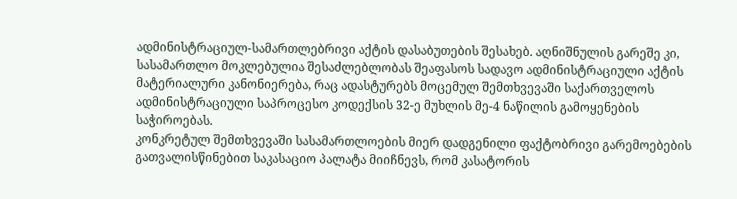ადმინისტრაციულ-სამართლებრივი აქტის დასაბუთების შესახებ. აღნიშნულის გარეშე კი, სასამართლო მოკლებულია შესაძლებლობას შეაფასოს სადავო ადმინისტრაციული აქტის მატერიალური კანონიერება, რაც ადასტურებს მოცემულ შემთხვევაში საქართველოს ადმინისტრაციული საპროცესო კოდექსის 32-ე მუხლის მე-4 ნაწილის გამოყენების საჭიროებას.
კონკრეტულ შემთხვევაში სასამართლოების მიერ დადგენილი ფაქტობრივი გარემოებების გათვალისწინებით საკასაციო პალატა მიიჩნევს, რომ კასატორის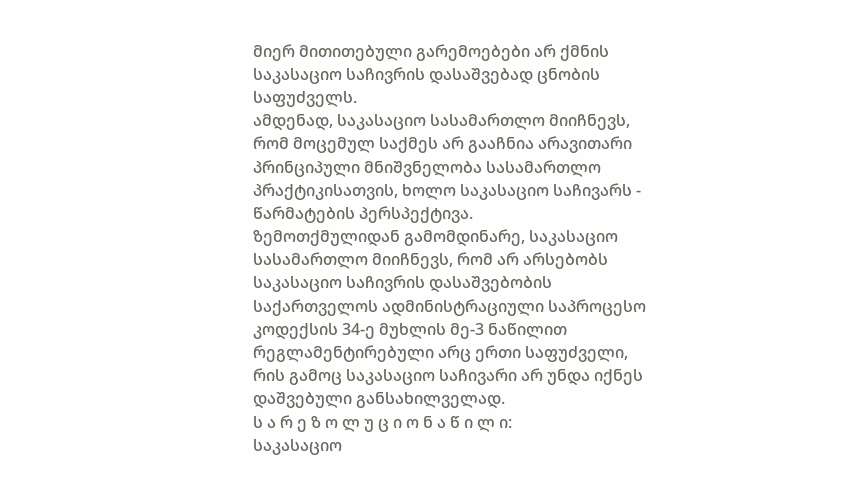მიერ მითითებული გარემოებები არ ქმნის საკასაციო საჩივრის დასაშვებად ცნობის საფუძველს.
ამდენად, საკასაციო სასამართლო მიიჩნევს, რომ მოცემულ საქმეს არ გააჩნია არავითარი პრინციპული მნიშვნელობა სასამართლო პრაქტიკისათვის, ხოლო საკასაციო საჩივარს - წარმატების პერსპექტივა.
ზემოთქმულიდან გამომდინარე, საკასაციო სასამართლო მიიჩნევს, რომ არ არსებობს საკასაციო საჩივრის დასაშვებობის საქართველოს ადმინისტრაციული საპროცესო კოდექსის 34-ე მუხლის მე-3 ნაწილით რეგლამენტირებული არც ერთი საფუძველი, რის გამოც საკასაციო საჩივარი არ უნდა იქნეს დაშვებული განსახილველად.
ს ა რ ე ზ ო ლ უ ც ი ო ნ ა წ ი ლ ი:
საკასაციო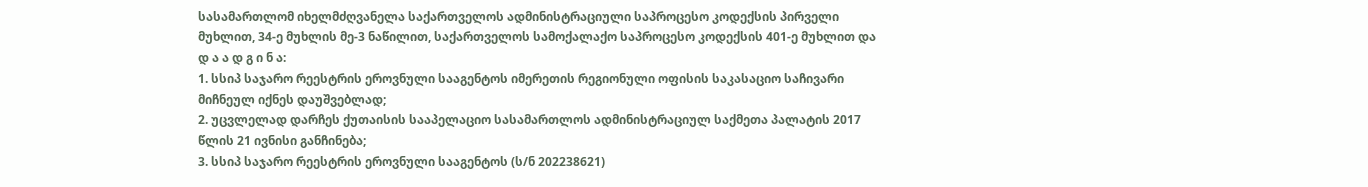სასამართლომ იხელმძღვანელა საქართველოს ადმინისტრაციული საპროცესო კოდექსის პირველი მუხლით, 34-ე მუხლის მე-3 ნაწილით, საქართველოს სამოქალაქო საპროცესო კოდექსის 401-ე მუხლით და
დ ა ა დ გ ი ნ ა:
1. სსიპ საჯარო რეესტრის ეროვნული სააგენტოს იმერეთის რეგიონული ოფისის საკასაციო საჩივარი მიჩნეულ იქნეს დაუშვებლად;
2. უცვლელად დარჩეს ქუთაისის სააპელაციო სასამართლოს ადმინისტრაციულ საქმეთა პალატის 2017 წლის 21 ივნისი განჩინება;
3. სსიპ საჯარო რეესტრის ეროვნული სააგენტოს (ს/ნ 202238621)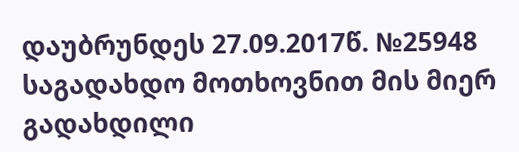დაუბრუნდეს 27.09.2017წ. №25948 საგადახდო მოთხოვნით მის მიერ გადახდილი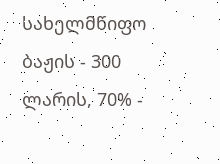სახელმწიფო ბაჟის - 300 ლარის, 70% -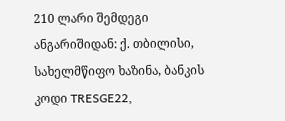210 ლარი შემდეგი ანგარიშიდან: ქ. თბილისი, სახელმწიფო ხაზინა, ბანკის კოდი TRESGE22,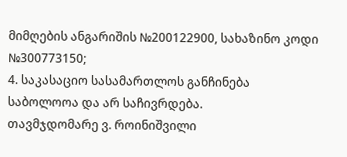მიმღების ანგარიშის №200122900, სახაზინო კოდი №300773150;
4. საკასაციო სასამართლოს განჩინება საბოლოოა და არ საჩივრდება.
თავმჯდომარე ვ. როინიშვილი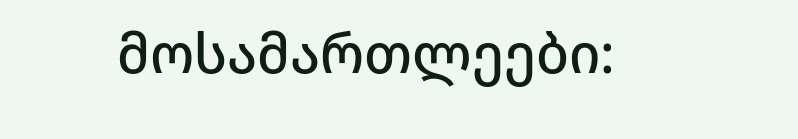მოსამართლეები: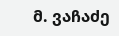მ. ვაჩაძე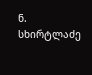ნ. სხირტლაძე